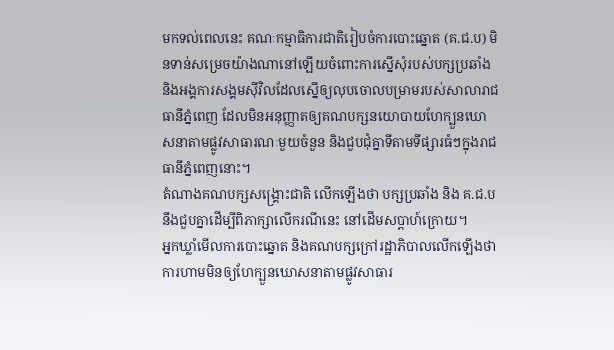មកទល់ពេលនេះ គណៈកម្មាធិការជាតិរៀបចំការបោះឆ្នោត (គ.ជ.ប) មិនទាន់សម្រេចយ៉ាងណានៅឡើយចំពោះការស្នើសុំរបស់បក្សប្រឆាំង និងអង្គការសង្គមស៊ីវិលដែលស្នើឲ្យលុបចោលបម្រាមរបស់សាលារាជធានីភ្នំពេញ ដែលមិនអនុញ្ញាតឲ្យគណបក្សនយោបាយហែក្បួនឃោសនាតាមផ្លូវសាធារណៈមួយចំនួន និងជួបជុំគ្នាទីតាមទីផ្សារធំៗក្នុងរាជធានីភ្នំពេញនោះ។
តំណាងគណបក្សសង្គ្រោះជាតិ លើកឡើងថា បក្សប្រឆាំង និង គ.ជ.ប នឹងជួបគ្នាដើម្បីពិភាក្សាលើករណីនេះ នៅដើមសប្ដាហ៍ក្រោយ។
អ្នកឃ្លាំមើលការបោះឆ្នោត និងគណបក្សក្រៅរដ្ឋាភិបាលលើកឡើងថា ការហាមមិនឲ្យហែក្បួនឃោសនាតាមផ្លូវសាធារ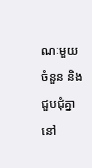ណៈមួយចំនួន និងជួបជុំគ្នានៅ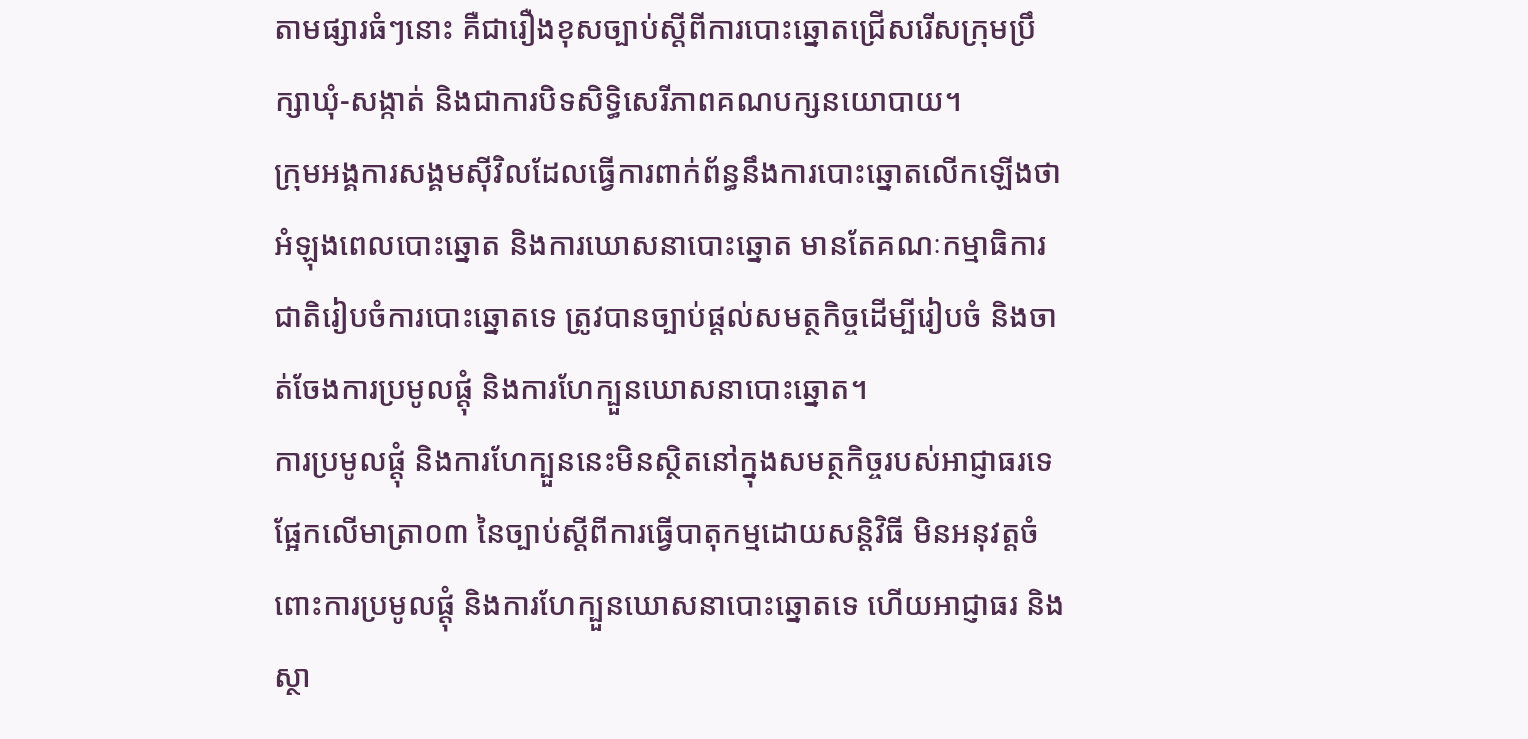តាមផ្សារធំៗនោះ គឺជារឿងខុសច្បាប់ស្ដីពីការបោះឆ្នោតជ្រើសរើសក្រុមប្រឹក្សាឃុំ-សង្កាត់ និងជាការបិទសិទ្ធិសេរីភាពគណបក្សនយោបាយ។
ក្រុមអង្គការសង្គមស៊ីវិលដែលធ្វើការពាក់ព័ន្ធនឹងការបោះឆ្នោតលើកឡើងថា អំឡុងពេលបោះឆ្នោត និងការឃោសនាបោះឆ្នោត មានតែគណៈកម្មាធិការជាតិរៀបចំការបោះឆ្នោតទេ ត្រូវបានច្បាប់ផ្ដល់សមត្ថកិច្ចដើម្បីរៀបចំ និងចាត់ចែងការប្រមូលផ្ដុំ និងការហែក្បួនឃោសនាបោះឆ្នោត។
ការប្រមូលផ្ដុំ និងការហែក្បួននេះមិនស្ថិតនៅក្នុងសមត្ថកិច្ចរបស់អាជ្ញាធរទេ ផ្អែកលើមាត្រា០៣ នៃច្បាប់ស្ដីពីការធ្វើបាតុកម្មដោយសន្តិវិធី មិនអនុវត្តចំពោះការប្រមូលផ្ដុំ និងការហែក្បួនឃោសនាបោះឆ្នោតទេ ហើយអាជ្ញាធរ និងស្ថា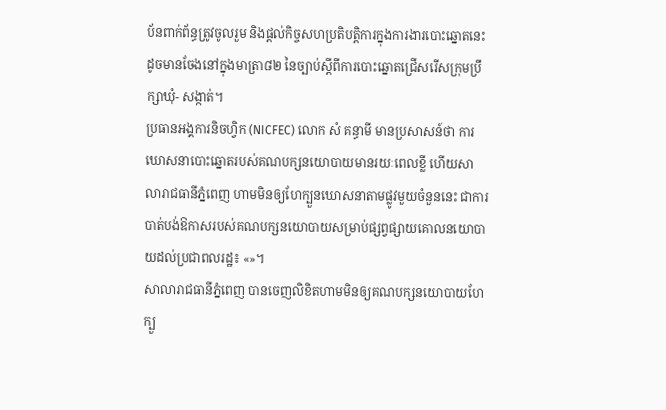ប័នពាក់ព័ន្ធត្រូវចូលរួម និងផ្ដល់កិច្ចសហប្រតិបត្តិការក្នុងការងារបោះឆ្នោតនេះ ដូចមានចែងនៅក្នុងមាត្រា៨២ នៃច្បាប់ស្ដីពីការបោះឆ្នោតជ្រើសរើសក្រុមប្រឹក្សាឃុំ- សង្កាត់។
ប្រធានអង្គការនិចហ្វិក (NICFEC) លោក សំ គន្ធាមី មានប្រសាសន៍ថា ការឃោសនាបោះឆ្នោតរបស់គណបក្សនយោបាយមានរយៈពេលខ្លី ហើយសាលារាជធានីភ្នំពេញ ហាមមិនឲ្យហែក្បួនឃោសនាតាមផ្លូវមួយចំនួននេះ ជាការបាត់បង់ឱកាសរបស់គណបក្សនយោបាយសម្រាប់ផ្សព្វផ្សាយគោលនយោបាយដល់ប្រជាពលរដ្ឋ៖ «»។
សាលារាជធានីភ្នំពេញ បានចេញលិខិតហាមមិនឲ្យគណបក្សនយោបាយហែក្បួ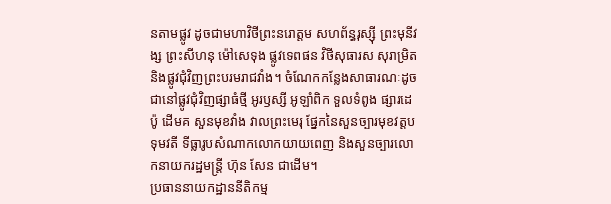នតាមផ្លូវ ដូចជាមហាវិថីព្រះនរោត្តម សហព័ន្ធរុស្ស៊ី ព្រះមុនីវង្ស ព្រះសីហនុ ម៉ៅសេទុង ផ្លូវទេពផន វិថីសុធារស សុរាម្រិត និងផ្លូវជុំវិញព្រះបរមរាជវាំង។ ចំណែកកន្លែងសាធារណៈដូចជានៅផ្លូវជុំវិញផ្សាធំថ្មី អូរឫស្សី អូឡាំពិក ទួលទំពូង ផ្សារដេប៉ូ ដើមគ សួនមុខវាំង វាលព្រះមេរុ ផ្នែកនៃសួនច្បារមុខវត្តបទុមវតី ទីធ្លារូបសំណាកលោកយាយពេញ និងសួនច្បារលោកនាយករដ្ឋមន្ត្រី ហ៊ុន សែន ជាដើម។
ប្រធាននាយកដ្ឋាននីតិកម្ម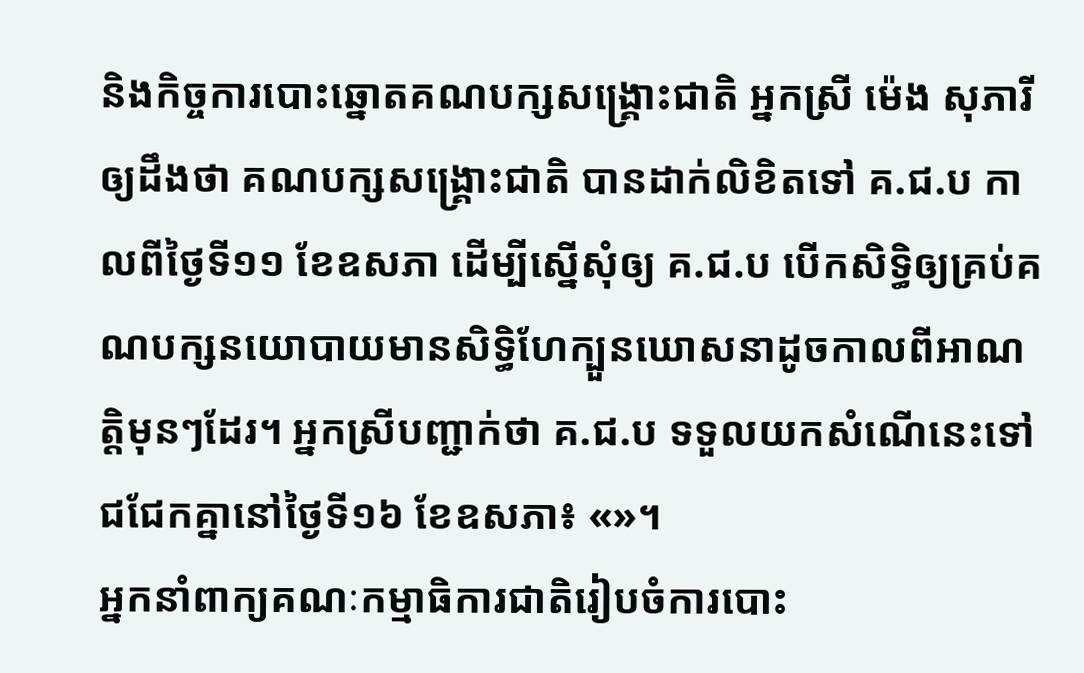និងកិច្ចការបោះឆ្នោតគណបក្សសង្គ្រោះជាតិ អ្នកស្រី ម៉េង សុភារី ឲ្យដឹងថា គណបក្សសង្គ្រោះជាតិ បានដាក់លិខិតទៅ គ.ជ.ប កាលពីថ្ងៃទី១១ ខែឧសភា ដើម្បីស្នើសុំឲ្យ គ.ជ.ប បើកសិទ្ធិឲ្យគ្រប់គណបក្សនយោបាយមានសិទ្ធិហែក្បួនឃោសនាដូចកាលពីអាណត្តិមុនៗដែរ។ អ្នកស្រីបញ្ជាក់ថា គ.ជ.ប ទទួលយកសំណើនេះទៅជជែកគ្នានៅថ្ងៃទី១៦ ខែឧសភា៖ «»។
អ្នកនាំពាក្យគណៈកម្មាធិការជាតិរៀបចំការបោះ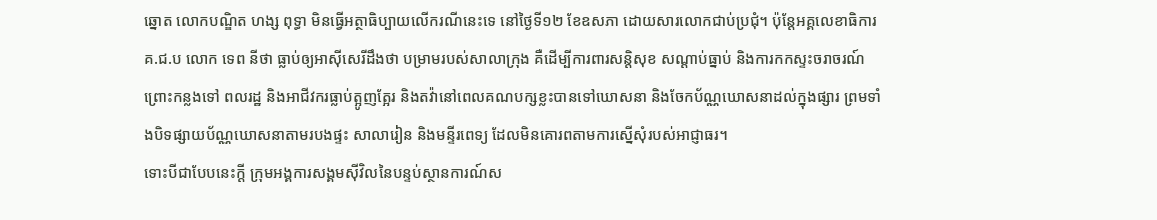ឆ្នោត លោកបណ្ឌិត ហង្ស ពុទ្ធា មិនធ្វើអត្ថាធិប្បាយលើករណីនេះទេ នៅថ្ងៃទី១២ ខែឧសភា ដោយសារលោកជាប់ប្រជុំ។ ប៉ុន្តែអគ្គលេខាធិការ គ.ជ.ប លោក ទេព នីថា ធ្លាប់ឲ្យអាស៊ីសេរីដឹងថា បម្រាមរបស់សាលាក្រុង គឺដើម្បីការពារសន្តិសុខ សណ្ដាប់ធ្នាប់ និងការកកស្ទះចរាចរណ៍ ព្រោះកន្លងទៅ ពលរដ្ឋ និងអាជីវករធ្លាប់ត្អូញត្អែរ និងតវ៉ានៅពេលគណបក្សខ្លះបានទៅឃោសនា និងចែកប័ណ្ណឃោសនាដល់ក្នុងផ្សារ ព្រមទាំងបិទផ្សាយប័ណ្ណឃោសនាតាមរបងផ្ទះ សាលារៀន និងមន្ទីរពេទ្យ ដែលមិនគោរពតាមការស្នើសុំរបស់អាជ្ញាធរ។
ទោះបីជាបែបនេះក្ដី ក្រុមអង្គការសង្គមស៊ីវិលនៃបន្ទប់ស្ថានការណ៍ស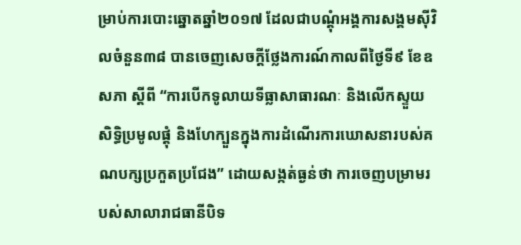ម្រាប់ការបោះឆ្នោតឆ្នាំ២០១៧ ដែលជាបណ្ដុំអង្គការសង្គមស៊ីវិលចំនួន៣៨ បានចេញសេចក្ដីថ្លែងការណ៍កាលពីថ្ងៃទី៩ ខែឧសភា ស្ដីពី “ការបើកទូលាយទីធ្លាសាធារណៈ និងលើកស្ទួយសិទ្ធិប្រមូលផ្ដុំ និងហែក្បួនក្នុងការដំណើរការឃោសនារបស់គណបក្សប្រកួតប្រជែង” ដោយសង្កត់ធ្ងន់ថា ការចេញបម្រាមរបស់សាលារាជធានីបិទ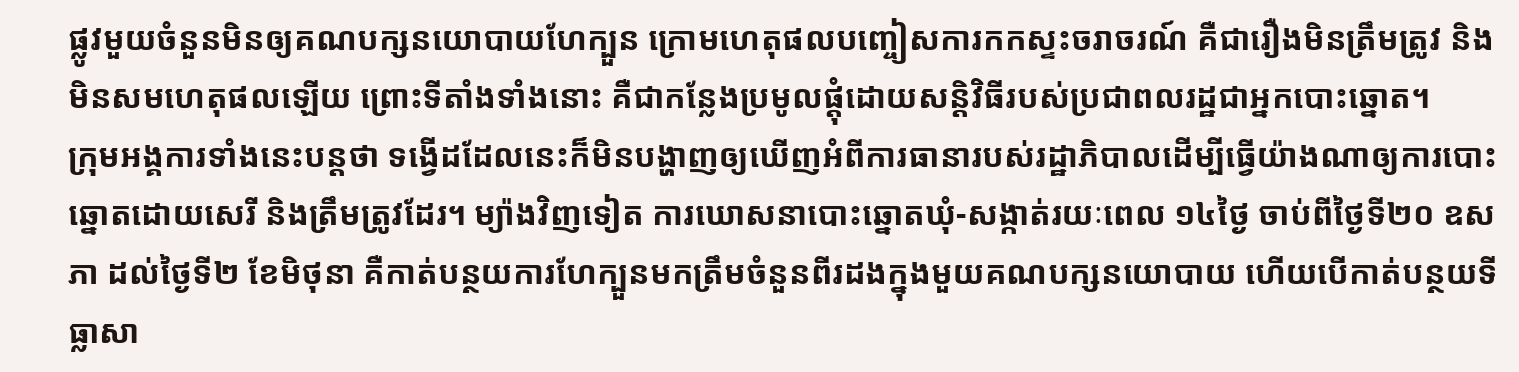ផ្លូវមួយចំនួនមិនឲ្យគណបក្សនយោបាយហែក្បួន ក្រោមហេតុផលបញ្ចៀសការកកស្ទះចរាចរណ៍ គឺជារឿងមិនត្រឹមត្រូវ និងមិនសមហេតុផលឡើយ ព្រោះទីតាំងទាំងនោះ គឺជាកន្លែងប្រមូលផ្ដុំដោយសន្តិវិធីរបស់ប្រជាពលរដ្ឋជាអ្នកបោះឆ្នោត។
ក្រុមអង្គការទាំងនេះបន្តថា ទង្វើដដែលនេះក៏មិនបង្ហាញឲ្យឃើញអំពីការធានារបស់រដ្ឋាភិបាលដើម្បីធ្វើយ៉ាងណាឲ្យការបោះឆ្នោតដោយសេរី និងត្រឹមត្រូវដែរ។ ម្យ៉ាងវិញទៀត ការឃោសនាបោះឆ្នោតឃុំ-សង្កាត់រយៈពេល ១៤ថ្ងៃ ចាប់ពីថ្ងៃទី២០ ឧសភា ដល់ថ្ងៃទី២ ខែមិថុនា គឺកាត់បន្ថយការហែក្បួនមកត្រឹមចំនួនពីរដងក្នុងមួយគណបក្សនយោបាយ ហើយបើកាត់បន្ថយទីធ្លាសា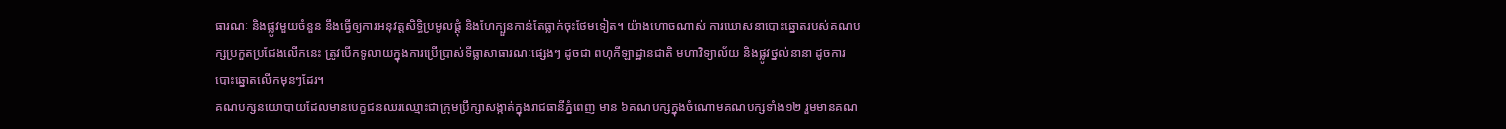ធារណៈ និងផ្លូវមួយចំនួន នឹងធ្វើឲ្យការអនុវត្តសិទ្ធិប្រមូលផ្ដុំ និងហែក្បួនកាន់តែធ្លាក់ចុះថែមទៀត។ យ៉ាងហោចណាស់ ការឃោសនាបោះឆ្នោតរបស់គណបក្សប្រកួតប្រជែងលើកនេះ ត្រូវបើកទូលាយក្នុងការប្រើប្រាស់ទីធ្លាសាធារណៈផ្សេងៗ ដូចជា ពហុកីឡាដ្ឋានជាតិ មហាវិទ្យាល័យ និងផ្លូវថ្នល់នានា ដូចការបោះឆ្នោតលើកមុនៗដែរ។
គណបក្សនយោបាយដែលមានបេក្ខជនឈរឈ្មោះជាក្រុមប្រឹក្សាសង្កាត់ក្នុងរាជធានីភ្នំពេញ មាន ៦គណបក្សក្នុងចំណោមគណបក្សទាំង១២ រួមមានគណ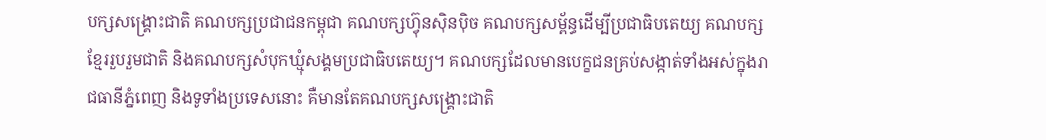បក្សសង្គ្រោះជាតិ គណបក្សប្រជាជនកម្ពុជា គណបក្សហ្វ៊ុនស៊ិនប៉ិច គណបក្សសម្ព័ន្ធដើម្បីប្រជាធិបតេយ្យ គណបក្សខ្មែររួបរួមជាតិ និងគណបក្សសំបុកឃ្មុំសង្គមប្រជាធិបតេយ្យ។ គណបក្សដែលមានបេក្ខជនគ្រប់សង្កាត់ទាំងអស់ក្នុងរាជធានីភ្នំពេញ និងទូទាំងប្រទេសនោះ គឺមានតែគណបក្សសង្គ្រោះជាតិ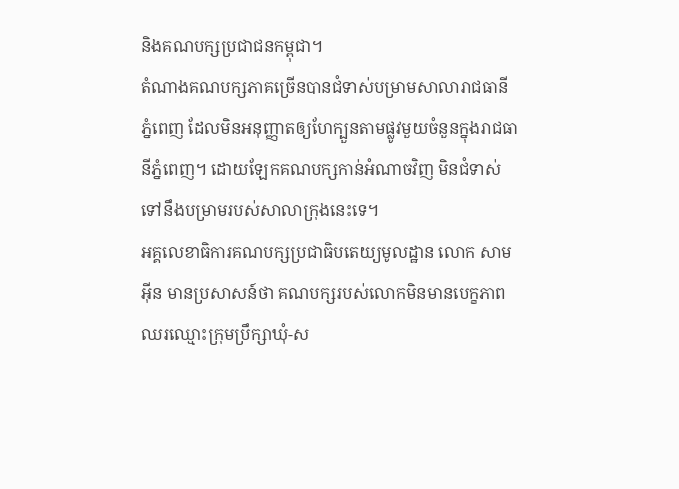និងគណបក្សប្រជាជនកម្ពុជា។
តំណាងគណបក្សភាគច្រើនបានជំទាស់បម្រាមសាលារាជធានីភ្នំពេញ ដែលមិនអនុញ្ញាតឲ្យហែក្បួនតាមផ្លូវមួយចំនួនក្នុងរាជធានីភ្នំពេញ។ ដោយឡែកគណបក្សកាន់អំណាចវិញ មិនជំទាស់ទៅនឹងបម្រាមរបស់សាលាក្រុងនេះទេ។
អគ្គលេខាធិការគណបក្សប្រជាធិបតេយ្យមូលដ្ឋាន លោក សាម អ៊ីន មានប្រសាសន៍ថា គណបក្សរបស់លោកមិនមានបេក្ខភាពឈរឈ្មោះក្រុមប្រឹក្សាឃុំ-ស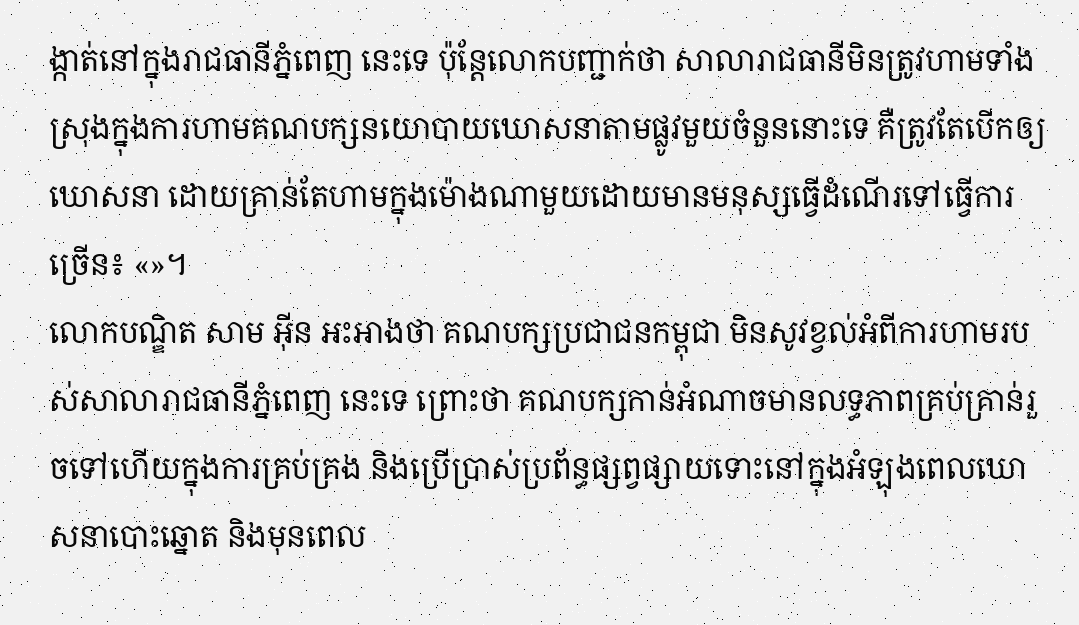ង្កាត់នៅក្នុងរាជធានីភ្នំពេញ នេះទេ ប៉ុន្តែលោកបញ្ជាក់ថា សាលារាជធានីមិនត្រូវហាមទាំងស្រុងក្នុងការហាមគណបក្សនយោបាយឃោសនាតាមផ្លូវមួយចំនួននោះទេ គឺត្រូវតែបើកឲ្យឃោសនា ដោយគ្រាន់តែហាមក្នុងម៉ោងណាមួយដោយមានមនុស្សធ្វើដំណើរទៅធ្វើការច្រើន៖ «»។
លោកបណ្ឌិត សាម អ៊ីន អះអាងថា គណបក្សប្រជាជនកម្ពុជា មិនសូវខ្វល់អំពីការហាមរបស់សាលារាជធានីភ្នំពេញ នេះទេ ព្រោះថា គណបក្សកាន់អំណាចមានលទ្ធភាពគ្រប់គ្រាន់រួចទៅហើយក្នុងការគ្រប់គ្រង និងប្រើប្រាស់ប្រព័ន្ធផ្សព្វផ្សាយទោះនៅក្នុងអំឡុងពេលឃោសនាបោះឆ្នោត និងមុនពេល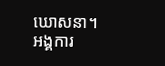ឃោសនា។
អង្គការ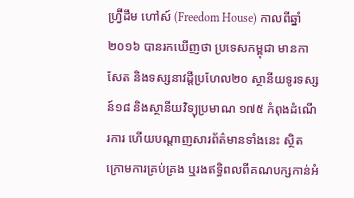ហ្វ្រ៊ីដឹម ហៅស៍ (Freedom House) កាលពីឆ្នាំ២០១៦ បានរកឃើញថា ប្រទេសកម្ពុជា មានកាសែត និងទស្សនាវដ្ដីប្រហែល២០ ស្ថានីយទូរទស្សន៍១៨ និងស្ថានីយវិទ្យុប្រមាណ ១៧៥ កំពុងដំណើរការ ហើយបណ្ដាញសារព័ត៌មានទាំងនេះ ស្ថិតក្រោមការគ្រប់គ្រង ឬរងឥទ្ធិពលពីគណបក្សកាន់អំ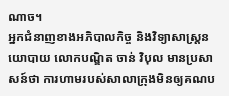ណាច។
អ្នកជំនាញខាងអភិបាលកិច្ច និងវិទ្យាសាស្ត្រនយោបាយ លោកបណ្ឌិត ចាន់ វិបុល មានប្រសាសន៍ថា ការហាមរបស់សាលាក្រុងមិនឲ្យគណប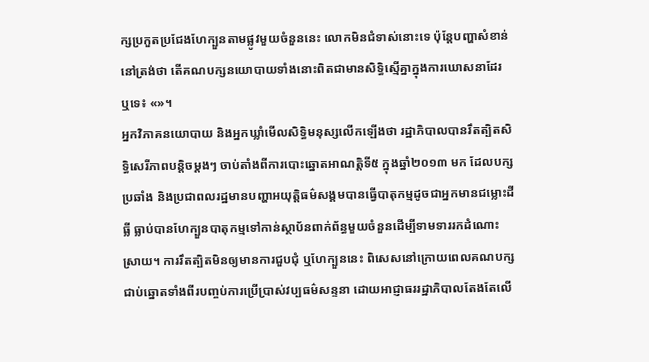ក្សប្រកួតប្រជែងហែក្បួនតាមផ្លូវមួយចំនួននេះ លោកមិនជំទាស់នោះទេ ប៉ុន្តែបញ្ហាសំខាន់នៅត្រង់ថា តើគណបក្សនយោបាយទាំងនោះពិតជាមានសិទ្ធិស្មើគ្នាក្នុងការឃោសនាដែរ ឬទេ៖ «»។
អ្នកវិភាគនយោបាយ និងអ្នកឃ្លាំមើលសិទ្ធិមនុស្សលើកឡើងថា រដ្ឋាភិបាលបានរឹតត្បិតសិទ្ធិសេរីភាពបន្តិចម្ដងៗ ចាប់តាំងពីការបោះឆ្នោតអាណត្តិទី៥ ក្នុងឆ្នាំ២០១៣ មក ដែលបក្សប្រឆាំង និងប្រជាពលរដ្ឋមានបញ្ហាអយុត្តិធម៌សង្គមបានធ្វើបាតុកម្មដូចជាអ្នកមានជម្លោះដីធ្លី ធ្លាប់បានហែក្បួនបាតុកម្មទៅកាន់ស្ថាប័នពាក់ព័ន្ធមួយចំនួនដើម្បីទាមទាររកដំណោះស្រាយ។ ការរឹតត្បិតមិនឲ្យមានការជួបជុំ ឬហែក្បួននេះ ពិសេសនៅក្រោយពេលគណបក្សជាប់ឆ្នោតទាំងពីរបញ្ចប់ការប្រើប្រាស់វប្បធម៌សន្ទនា ដោយអាជ្ញាធររដ្ឋាភិបាលតែងតែលើ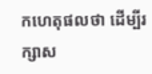កហេតុផលថា ដើម្បីរក្សាស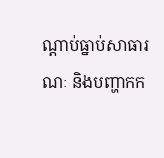ណ្ដាប់ធ្នាប់សាធារណៈ និងបញ្ហាកក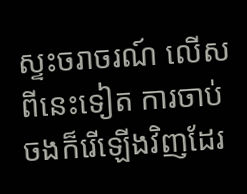ស្ទះចរាចរណ៍ លើសពីនេះទៀត ការចាប់ចងក៏រើឡើងវិញដែរ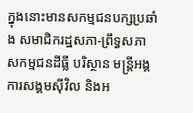ក្នុងនោះមានសកម្មជនបក្សប្រឆាំង សមាជិករដ្ឋសភា-ព្រឹទ្ធសភា សកម្មជនដីធ្លី បរិស្ថាន មន្ត្រីអង្គការសង្គមស៊ីវិល និងអ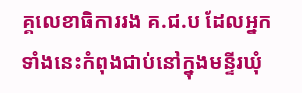គ្គលេខាធិការរង គ.ជ.ប ដែលអ្នកទាំងនេះកំពុងជាប់នៅក្នុងមន្ទីរឃុំ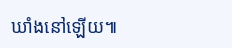ឃាំងនៅឡើយ៕